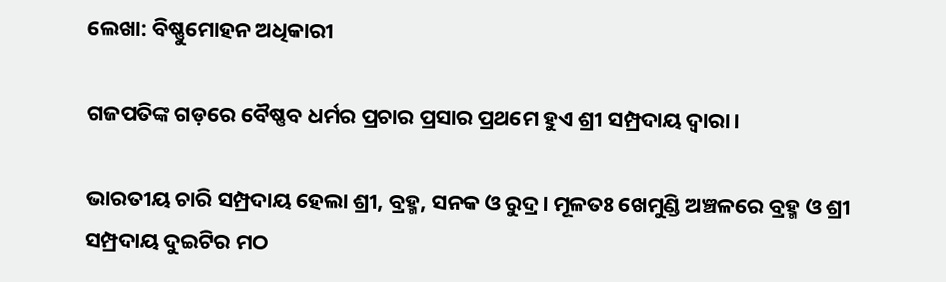ଲେଖା: ବିଷ୍ଣୁମୋହନ ଅଧିକାରୀ

ଗଜପତିଙ୍କ ଗଡ଼ରେ ବୈଷ୍ଣବ ଧର୍ମର ପ୍ରଚାର ପ୍ରସାର ପ୍ରଥମେ ହୁଏ ଶ୍ରୀ ସମ୍ପ୍ରଦାୟ ଦ୍ଵାରା।

ଭାରତୀୟ ଚାରି ସମ୍ପ୍ରଦାୟ ହେଲା ଶ୍ରୀ, ବ୍ରହ୍ମ, ସନକ ଓ ରୁଦ୍ର। ମୂଳତଃ ଖେମୁଣ୍ଡି ଅଞ୍ଚଳରେ ବ୍ରହ୍ମ ଓ ଶ୍ରୀ ସମ୍ପ୍ରଦାୟ ଦୁଇଟିର ମଠ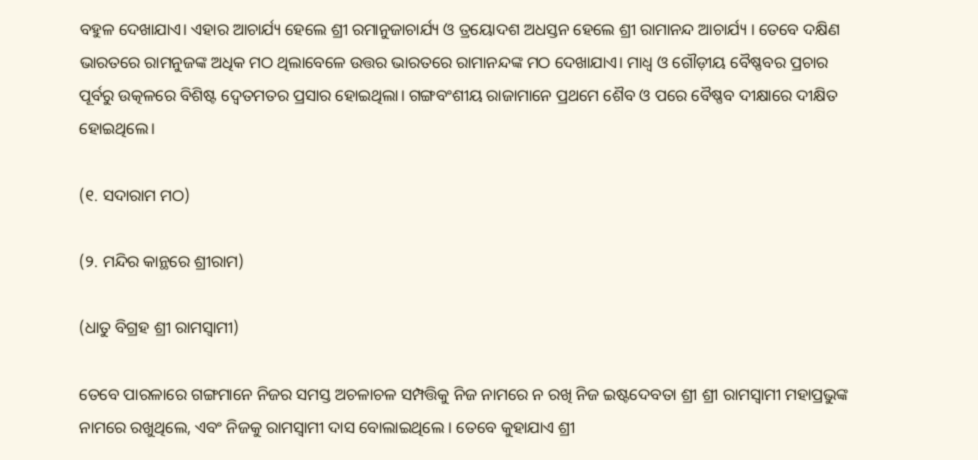ବହୁଳ ଦେଖାଯାଏ। ଏହାର ଆଚାର୍ଯ୍ୟ ହେଲେ ଶ୍ରୀ ରମାନୁଜାଚାର୍ଯ୍ୟ ଓ ତ୍ରୟୋଦଶ ଅଧସ୍ତନ ହେଲେ ଶ୍ରୀ ରାମାନନ୍ଦ ଆଚାର୍ଯ୍ୟ । ତେବେ ଦକ୍ଷିଣ ଭାରତରେ ରାମନୁଜଙ୍କ ଅଧିକ ମଠ ଥିଲାବେଳେ ଉତ୍ତର ଭାରତରେ ରାମାନନ୍ଦଙ୍କ ମଠ ଦେଖାଯାଏ। ମାଧ୍ଵ ଓ ଗୌଡ଼ୀୟ ବୈଷ୍ଣବର ପ୍ରଚାର ପୂର୍ବରୁ ଉତ୍କଳରେ ବିଶିଷ୍ଟ ଦ୍ୱେତମତର ପ୍ରସାର ହୋଇଥିଲା। ଗଙ୍ଗବଂଶୀୟ ରାଜାମାନେ ପ୍ରଥମେ ଶୈବ ଓ ପରେ ବୈଷ୍ଣବ ଦୀକ୍ଷାରେ ଦୀକ୍ଷିତ ହୋଇଥିଲେ।

(୧. ସଦାରାମ ମଠ)

(୨. ମନ୍ଦିର କାନ୍ଥରେ ଶ୍ରୀରାମ)

(ଧାତୁ ବିଗ୍ରହ ଶ୍ରୀ ରାମସ୍ୱାମୀ)

ତେବେ ପାରଳାରେ ଗଙ୍ଗମାନେ ନିଜର ସମସ୍ତ ଅଚଳାଚଳ ସମ୍ପତ୍ତିକୁ ନିଜ ନାମରେ ନ ରଖି ନିଜ ଇଷ୍ଟଦେବତା ଶ୍ରୀ ଶ୍ରୀ ରାମସ୍ୱାମୀ ମହାପ୍ରଭୁଙ୍କ ନାମରେ ରଖୁଥିଲେ, ଏବଂ ନିଜକୁ ରାମସ୍ୱାମୀ ଦାସ ବୋଲାଇଥିଲେ । ତେବେ କୁହାଯାଏ ଶ୍ରୀ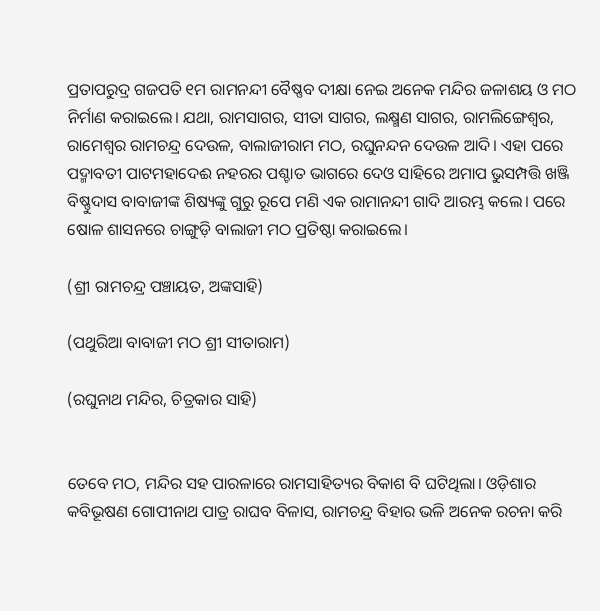ପ୍ରତାପରୁଦ୍ର ଗଜପତି ୧ମ ରାମନନ୍ଦୀ ବୈଷ୍ଣବ ଦୀକ୍ଷା ନେଇ ଅନେକ ମନ୍ଦିର ଜଳାଶୟ ଓ ମଠ ନିର୍ମାଣ କରାଇଲେ। ଯଥା, ରାମସାଗର, ସୀତା ସାଗର, ଲକ୍ଷ୍ମଣ ସାଗର, ରାମଲିଙ୍ଗେଶ୍ୱର, ରାମେଶ୍ୱର ରାମଚନ୍ଦ୍ର ଦେଉଳ, ବାଲାଜୀରାମ ମଠ, ରଘୁନନ୍ଦନ ଦେଉଳ ଆଦି। ଏହା ପରେ ପଦ୍ମାବତୀ ପାଟମହାଦେଈ ନହରର ପଶ୍ଚାତ ଭାଗରେ ଦେଓ ସାହିରେ ଅମାପ ଭୁସମ୍ପତ୍ତି ଖଞ୍ଜି ବିଷ୍ଣୁଦାସ ବାବାଜୀଙ୍କ ଶିଷ୍ୟଙ୍କୁ ଗୁରୁ ରୂପେ ମଣି ଏକ ରାମାନନ୍ଦୀ ଗାଦି ଆରମ୍ଭ କଲେ। ପରେ ଷୋଳ ଶାସନରେ ଚାଙ୍ଗୁଡ଼ି ବାଲାଜୀ ମଠ ପ୍ରତିଷ୍ଠା କରାଇଲେ।

(ଶ୍ରୀ ରାମଚନ୍ଦ୍ର ପଞ୍ଚାୟତ, ଅଙ୍କସାହି)

(ପଥୁରିଆ ବାବାଜୀ ମଠ ଶ୍ରୀ ସୀତାରାମ)

(ରଘୁନାଥ ମନ୍ଦିର, ଚିତ୍ରକାର ସାହି)


ତେବେ ମଠ, ମନ୍ଦିର ସହ ପାରଳାରେ ରାମସାହିତ୍ୟର ବିକାଶ ବି ଘଟିଥିଲା। ଓଡ଼ିଶାର କବିଭୂଷଣ ଗୋପୀନାଥ ପାତ୍ର ରାଘବ ବିଳାସ, ରାମଚନ୍ଦ୍ର ବିହାର ଭଳି ଅନେକ ରଚନା କରି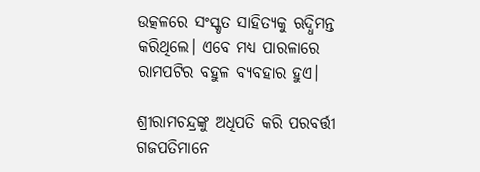ଉତ୍କଳରେ ସଂସ୍କୃତ ସାହିତ୍ୟକୁ ଋଦ୍ଧିମନ୍ତ କରିଥିଲେ। ଏବେ ମଧ୍ୟ ପାରଳାରେ ରାମପଟିର ବହୁଳ ବ୍ୟବହାର ହୁଏ।

ଶ୍ରୀରାମଚନ୍ଦ୍ରଙ୍କୁ ଅଧିପତି କରି ପରବର୍ତ୍ତୀ ଗଜପତିମାନେ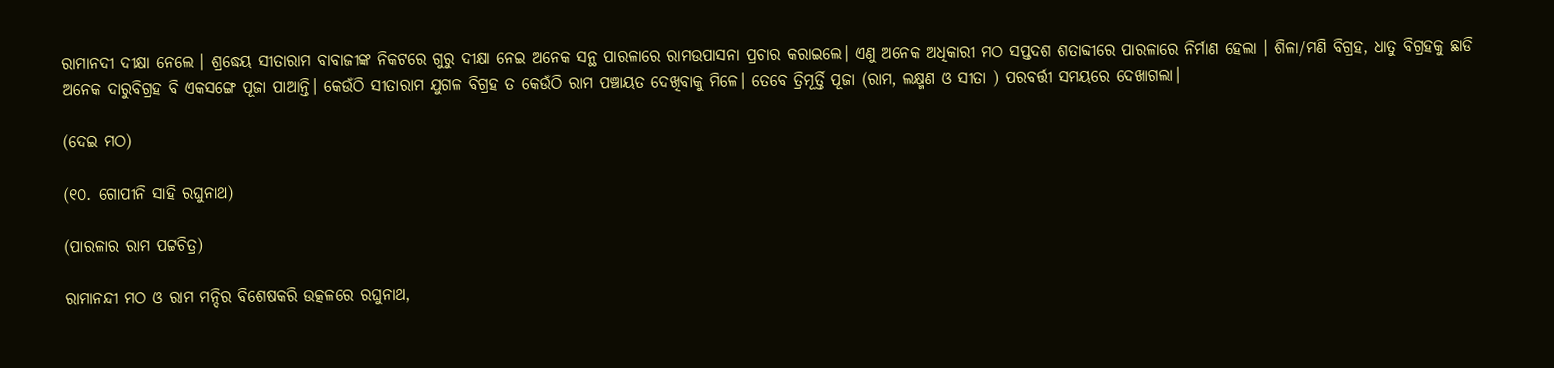ରାମାନଦୀ ଦୀକ୍ଷା ନେଲେ । ଶ୍ରଦ୍ଧେୟ ସୀତାରାମ ବାବାଜୀଙ୍କ ନିକଟରେ ଗୁରୁ ଦୀକ୍ଷା ନେଇ ଅନେକ ସନ୍ଥ ପାରଳାରେ ରାମଉପାସନା ପ୍ରଚାର କରାଇଲେ। ଏଣୁ ଅନେକ ଅଧିକାରୀ ମଠ ସପ୍ତଦଶ ଶତାବ୍ଦୀରେ ପାରଳାରେ ନିର୍ମାଣ ହେଲା । ଶିଳା/ମଣି ବିଗ୍ରହ, ଧାତୁ ବିଗ୍ରହକୁ ଛାଡି ଅନେକ ଦାରୁବିଗ୍ରହ ବି ଏକସଙ୍ଗେ ପୂଜା ପାଆନ୍ତି। କେଉଁଠି ସୀତାରାମ ଯୁଗଳ ବିଗ୍ରହ ତ କେଉଁଠି ରାମ ପଞ୍ଚାୟତ ଦେଖିବାକୁ ମିଳେ। ତେବେ ତ୍ରିମୂର୍ତ୍ତି ପୂଜା (ରାମ, ଲକ୍ଷ୍ମଣ ଓ ସୀତା ) ପରବର୍ତ୍ତୀ ସମୟରେ ଦେଖାଗଲା।

(ଦେଇ ମଠ)

(୧୦. ଗୋପୀନି ସାହି ରଘୁନାଥ)

(ପାରଳାର ରାମ ପଟ୍ଟଚିତ୍ର)

ରାମାନନ୍ଦୀ ମଠ ଓ ରାମ ମନ୍ଦିର ବିଶେଷକରି ଉତ୍କଳରେ ରଘୁନାଥ,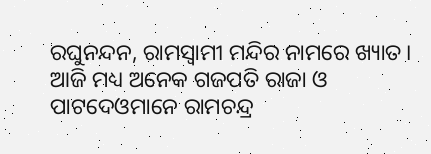ରଘୁନନ୍ଦନ, ରାମସ୍ୱାମୀ ମନ୍ଦିର ନାମରେ ଖ୍ୟାତ। ଆଜି ମଧ୍ୟ ଅନେକ ଗଜପତି ରାଜା ଓ ପାଟଦେଓମାନେ ରାମଚନ୍ଦ୍ର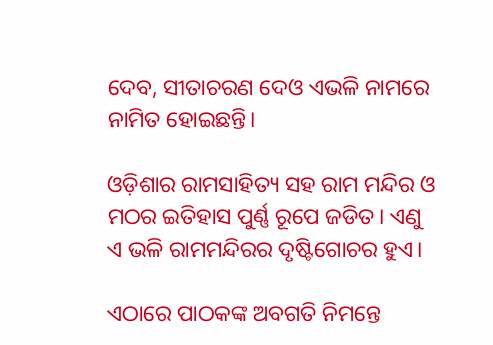ଦେବ, ସୀତାଚରଣ ଦେଓ ଏଭଳି ନାମରେ ନାମିତ ହୋଇଛନ୍ତି।

ଓଡ଼ିଶାର ରାମସାହିତ୍ୟ ସହ ରାମ ମନ୍ଦିର ଓ ମଠର ଇତିହାସ ପୁର୍ଣ୍ଣ ରୂପେ ଜଡିତ। ଏଣୁ ଏ ଭଳି ରାମମନ୍ଦିରର ଦୃଷ୍ଟିଗୋଚର ହୁଏ।

ଏଠାରେ ପାଠକଙ୍କ ଅବଗତି ନିମନ୍ତେ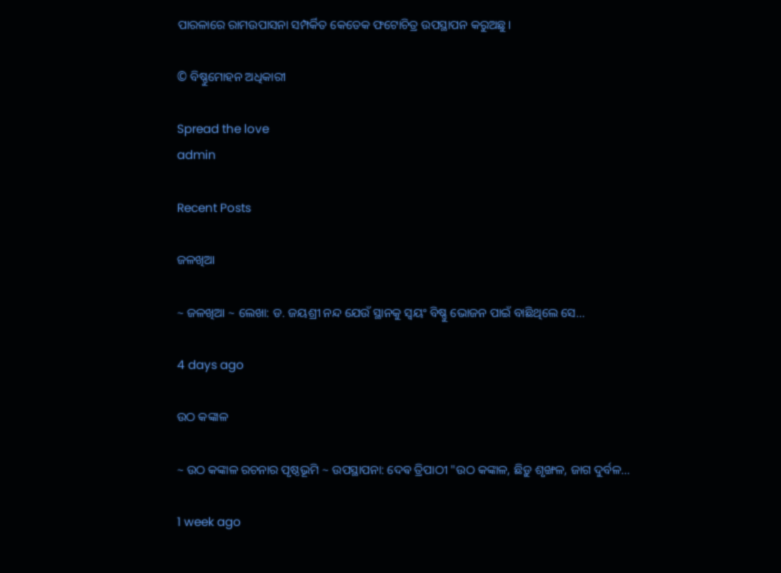ପାରଳାରେ ରାମଉପାସନା ସମ୍ପର୍କିତ କେତେକ ଫଟୋଚିତ୍ର ଉପସ୍ଥାପନ କରୁଅଛୁ।

© ବିଷ୍ଣୁମୋହନ ଅଧିକାରୀ

Spread the love
admin

Recent Posts

ଜଳଖିଆ

~ ଜଳଖିଆ ~ ଲେଖା: ଡ. ଜୟଶ୍ରୀ ନନ୍ଦ ଯେଉଁ ସ୍ଥାନକୁ ସ୍ବୟଂ ବିଷ୍ଣୁ ଭୋଜନ ପାଇଁ ବାଛିଥିଲେ ସେ…

4 days ago

ଉଠ କଙ୍କାଳ

~ ଉଠ କଙ୍କାଳ ରଚନାର ପୃଷ୍ଠଭୂମି ~ ଉପସ୍ଥାପନା: ଦେଵ ତ୍ରିପାଠୀ "ଉଠ କଙ୍କାଳ, ଛିଡ଼ୁ ଶୃଙ୍ଖଳ, ଜାଗ ଦୁର୍ବଳ…

1 week ago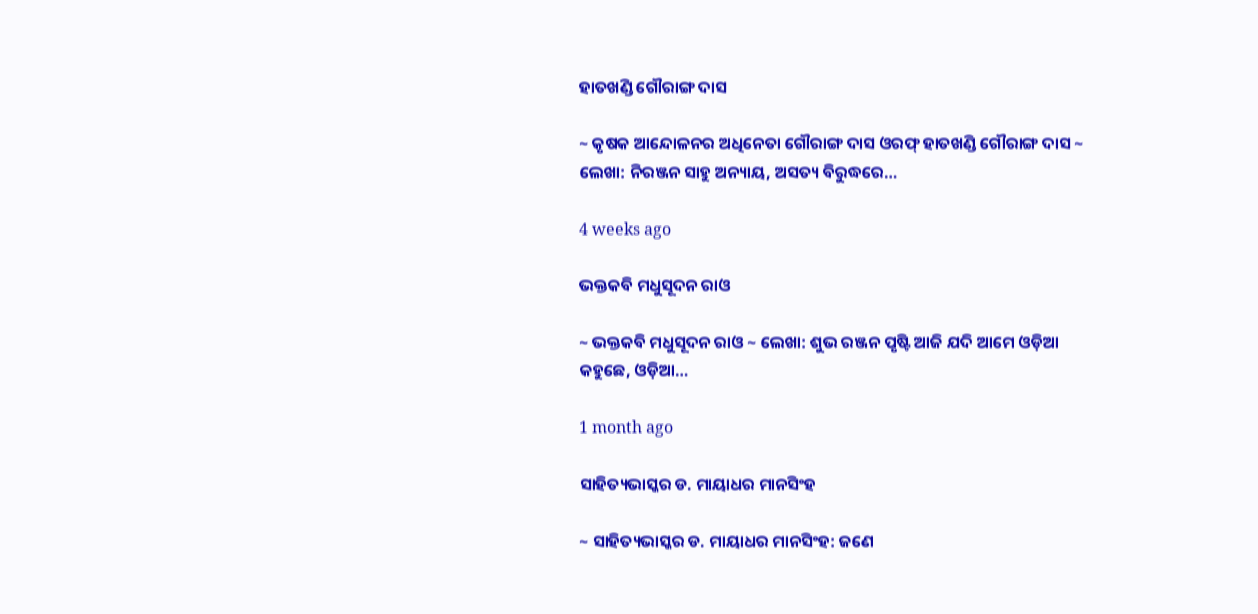ହାତଖଣ୍ଡି ଗୌରାଙ୍ଗ ଦାସ

~ କୃଷକ ଆନ୍ଦୋଳନର ଅଧିନେତା ଗୌରାଙ୍ଗ ଦାସ ଓରଫ୍ ହାତଖଣ୍ଡି ଗୌରାଙ୍ଗ ଦାସ ~ ଲେଖା: ନିରଞ୍ଜନ ସାହୁ ଅନ୍ୟାୟ, ଅସତ୍ୟ ବିରୁଦ୍ଧରେ…

4 weeks ago

ଭକ୍ତକବି ମଧୁସୂଦନ ରାଓ

~ ଭକ୍ତକବି ମଧୁସୂଦନ ରାଓ ~ ଲେଖା: ଶୁଭ ରଞ୍ଜନ ପୃଷ୍ଟି ଆଜି ଯଦି ଆମେ ଓଡ଼ିଆ କହୁଛେ, ଓଡ଼ିଆ…

1 month ago

ସାହିତ୍ୟଭାସ୍କର ଡ. ମାୟାଧର ମାନସିଂହ

~ ସାହିତ୍ୟଭାସ୍କର ଡ. ମାୟାଧର ମାନସିଂହ: ଜଣେ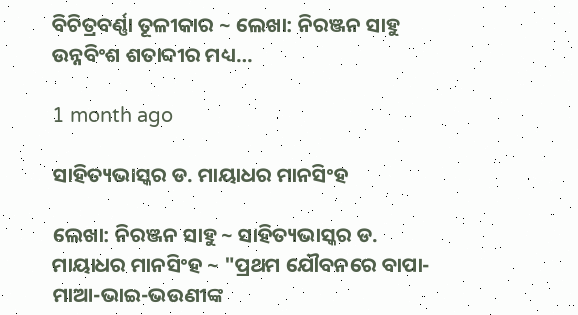ବିଚିତ୍ରବର୍ଣ୍ଣା ତୂଳୀକାର ~ ଲେଖା: ନିରଞ୍ଜନ ସାହୁ ଉନ୍ନବିଂଶ ଶତାବ୍ଦୀର ମଧ୍ୟ…

1 month ago

ସାହିତ୍ୟଭାସ୍କର ଡ. ମାୟାଧର ମାନସିଂହ

ଲେଖା: ନିରଞ୍ଜନ ସାହୁ ~ ସାହିତ୍ୟଭାସ୍କର ଡ. ମାୟାଧର ମାନସିଂହ ~ "ପ୍ରଥମ ଯୌବନରେ ବାପା-ମାଆ-ଭାଇ-ଭଉଣୀଙ୍କ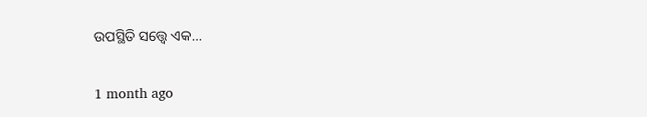ଉପସ୍ଥିତି ସତ୍ତ୍ୱେ ଏକ…

1 month ago